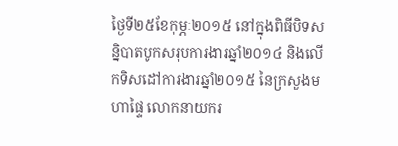ថ្ងៃទី២៥ខែកុម្ភៈ២០១៥ នៅក្នុងពិធីបិទសន្និបាតបូកសរុបការងារឆ្នាំ២០១៤ និងលើកទិសដៅការងារឆ្នាំ២០១៥ នៃក្រសួងមហាផ្ទៃ លោកនាយករ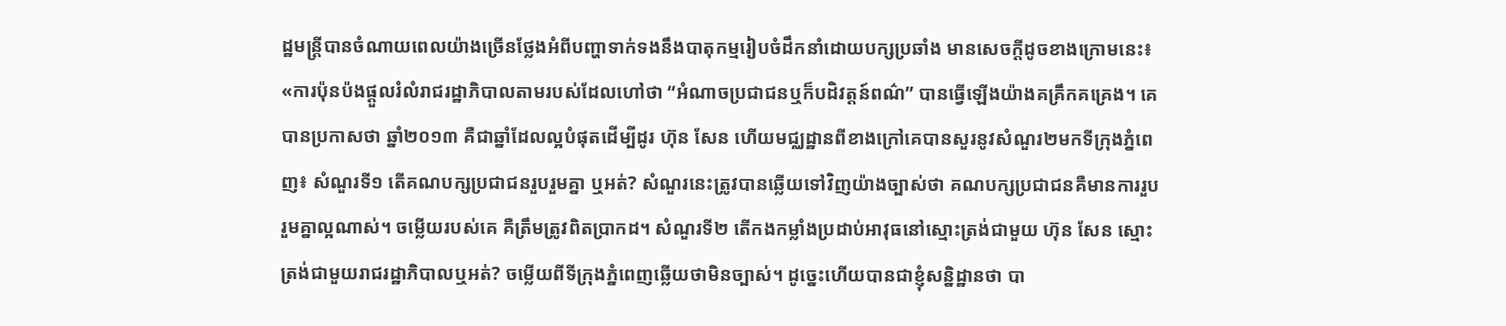ដ្ឋមន្ត្រីបានចំណាយពេលយ៉ាងច្រើនថ្លែងអំពីបញ្ហាទាក់ទងនឹងបាតុកម្មរៀបចំដឹកនាំដោយបក្សប្រឆាំង មានសេចក្តីដូចខាងក្រោមនេះ៖
«ការប៉ុនប៉ងផ្តួលរំលំរាជរដ្ឋាភិបាលតាមរបស់ដែលហៅថា “អំណាចប្រជាជនឬក៏បដិវត្តន៍ពណ៌” បានធ្វើឡើងយ៉ាងគគ្រឹកគគ្រេង។ គេបានប្រកាសថា ឆ្នាំ២០១៣ គឺជាឆ្នាំដែលល្អបំផុតដើម្បីដូរ ហ៊ុន សែន ហើយមជ្ឈដ្ឋានពីខាងក្រៅគេបានសួរនូវសំណួរ២មកទីក្រុងភ្នំពេញ៖ សំណួរទី១ តើគណបក្សប្រជាជនរួបរួមគ្នា ឬអត់? សំណួរនេះត្រូវបានឆ្លើយទៅវិញយ៉ាងច្បាស់ថា គណបក្សប្រជាជនគឺមានការរួបរួមគ្នាល្អណាស់។ ចម្លើយរបស់គេ គឺត្រឹមត្រូវពិតប្រាកដ។ សំណួរទី២ តើកងកម្លាំងប្រដាប់អាវុធនៅស្មោះត្រង់ជាមួយ ហ៊ុន សែន ស្មោះត្រង់ជាមួយរាជរដ្ឋាភិបាលឬអត់? ចម្លើយពីទីក្រុងភ្នំពេញឆ្លើយថាមិនច្បាស់។ ដូច្នេះហើយបានជាខ្ញុំសន្និដ្ឋានថា បា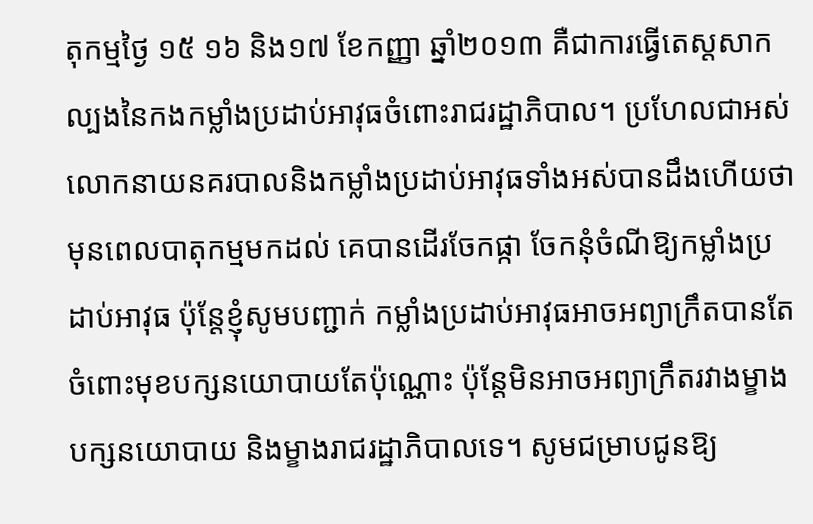តុកម្មថ្ងៃ ១៥ ១៦ និង១៧ ខែកញ្ញា ឆ្នាំ២០១៣ គឺជាការធ្វើតេស្តសាកល្បងនៃកងកម្លាំងប្រដាប់អាវុធចំពោះរាជរដ្ឋាភិបាល។ ប្រហែលជាអស់លោកនាយនគរបាលនិងកម្លាំងប្រដាប់អាវុធទាំងអស់បានដឹងហើយថា មុនពេលបាតុកម្មមកដល់ គេបានដើរចែកផ្កា ចែកនុំចំណីឱ្យកម្លាំងប្រដាប់អាវុធ ប៉ុន្តែខ្ញុំសូមបញ្ជាក់ កម្លាំងប្រដាប់អាវុធអាចអព្យាក្រឹតបានតែចំពោះមុខបក្សនយោបាយតែប៉ុណ្ណោះ ប៉ុន្តែមិនអាចអព្យាក្រឹតរវាងម្ខាងបក្សនយោបាយ និងម្ខាងរាជរដ្ឋាភិបាលទេ។ សូមជម្រាបជូនឱ្យ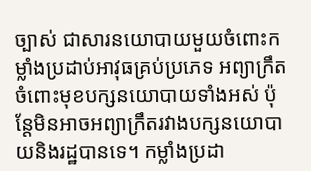ច្បាស់ ជាសារនយោបាយមួយចំពោះកម្លាំងប្រដាប់អាវុធគ្រប់ប្រភេទ អព្យាក្រឹតចំពោះមុខបក្សនយោបាយទាំងអស់ ប៉ុន្តែមិនអាចអព្យាក្រឹតរវាងបក្សនយោបាយនិងរដ្ឋបានទេ។ កម្លាំងប្រដា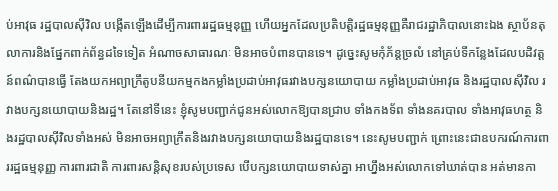ប់អាវុធ រដ្ឋបាលស៊ីវិល បង្កើតឡើងដើម្បីការពាររដ្ឋធម្មនុញ្ញ ហើយអ្នកដែលប្រតិបត្តិរដ្ឋធម្មនុញ្ញគឺរាជរដ្ឋាភិបាលនោះឯង ស្ថាប័នតុលាការនិងផ្នែកពាក់ព័ន្ធដទៃទៀត អំណាចសាធារណៈ មិនអាចបំពានបានទេ។ ដូច្នេះសូមកុំភ័ន្តច្រលំ នៅគ្រប់ទីកន្លែងដែលបដិវត្តន៍ពណ៌បានធ្វើ តែងយកអព្យាក្រឹតូបនីយកម្មកងកម្លាំងប្រដាប់អាវុធរវាងបក្សនយោបាយ កម្លាំងប្រដាប់អាវុធ និងរដ្ឋបាលស៊ីវិល រវាងបក្សនយោបាយនិងរដ្ឋ។ តែនៅទីនេះ ខ្ញុំសូមបញ្ជាក់ជូនអស់លោកឱ្យបានជ្រាប ទាំងកងទ័ព ទាំងនគរបាល ទាំងអាវុធហត្ថ និងរដ្ឋបាលស៊ីវិលទាំងអស់ មិនអាចអព្យាក្រឹតនិងរវាងបក្សនយោបាយនិងរដ្ឋបានទេ។ នេះសូមបញ្ជាក់ ព្រោះនេះជាឧបករណ៍ការពាររដ្ឋធម្មនុញ្ញ ការពារជាតិ ការពារសន្តិសុខរបស់ប្រទេស បើបក្សនយោបាយទាស់គ្នា អាហ្នឹងអស់លោកទៅឃាត់បាន អត់មានកា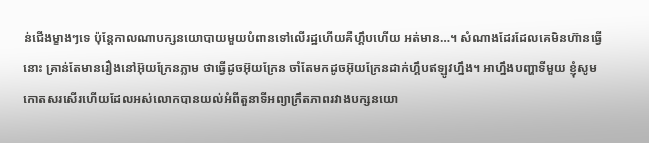ន់ជើងម្ខាងៗទេ ប៉ុន្តែកាលណាបក្សនយោបាយមួយបំពានទៅលើរដ្ឋហើយគឺហ្គឹបហើយ អត់មាន…។ សំណាងដែរដែលគេមិនហ៊ានធ្វើនោះ គ្រាន់តែមានរឿងនៅអ៊ុយក្រែនភ្លាម ថាធ្វើដូចអ៊ុយក្រែន ចាំតែមកដូចអ៊ុយក្រែនដាក់ហ្គឹបឥឡូវហ្នឹង។ អាហ្នឹងបញ្ហាទីមួយ ខ្ញុំសូមកោតសរសើរហើយដែលអស់លោកបានយល់អំពីតួនាទីអព្យាក្រឹតភាពរវាងបក្សនយោ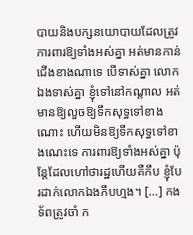បាយនិងបក្សនយោបាយដែលត្រូវការពារឱ្យទាំងអស់គ្នា អត់មានកាន់ជើងខាងណាទេ បើទាស់គ្នា លោកឯងទាស់គ្នា ខ្ញុំទៅនៅកណ្តាល អត់មានឱ្យលួចឱ្យទឹកសុទ្ធទៅខាងណោះ ហើយមិនឱ្យទឹកសុទ្ធទៅខាងណេះទេ ការពារឱ្យទាំងអស់គ្នា ប៉ុន្តែដែលហៅថារដ្ឋហើយគឺកឹប ខ្ញុំបែរដាក់លោកឯងកឹបហ្មង។ […] កងទ័ពត្រូវចាំ ក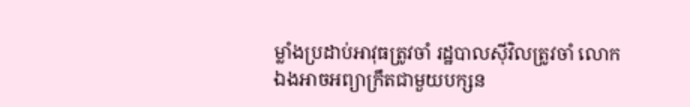ម្លាំងប្រដាប់អាវុធត្រូវចាំ រដ្ឋបាលស៊ីវិលត្រូវចាំ លោកឯងអាចអព្យាក្រឹតជាមួយបក្សន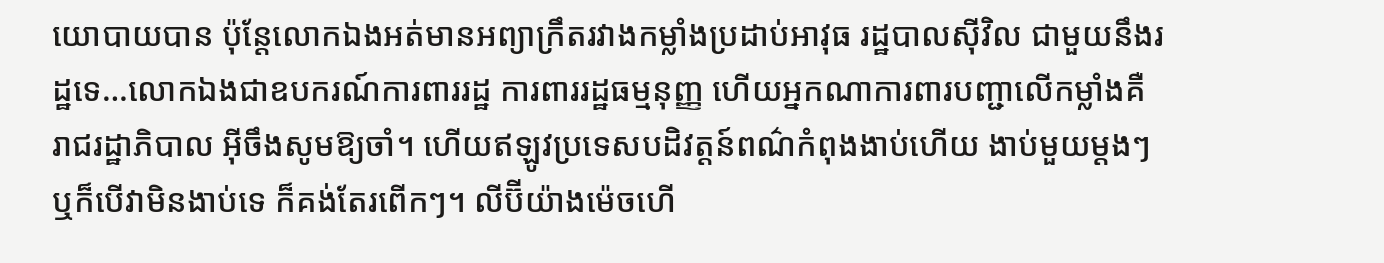យោបាយបាន ប៉ុន្តែលោកឯងអត់មានអព្យាក្រឹតរវាងកម្លាំងប្រដាប់អាវុធ រដ្ឋបាលស៊ីវិល ជាមួយនឹងរដ្ឋទេ…លោកឯងជាឧបករណ៍ការពាររដ្ឋ ការពាររដ្ឋធម្មនុញ្ញ ហើយអ្នកណាការពារបញ្ជាលើកម្លាំងគឺរាជរដ្ឋាភិបាល អ៊ីចឹងសូមឱ្យចាំ។ ហើយឥឡូវប្រទេសបដិវត្តន៍ពណ៌កំពុងងាប់ហើយ ងាប់មួយម្តងៗ ឬក៏បើវាមិនងាប់ទេ ក៏គង់តែរពើកៗ។ លីប៊ីយ៉ាងម៉េចហើ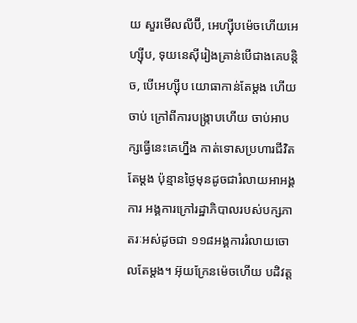យ សួរមើលលីប៊ី, អេហ្ស៊ីបម៉េចហើយអេហ្ស៊ីប, ទុយនេស៊ីរៀងគ្រាន់បើជាងគេបន្តិច, បើអេហ្ស៊ីប យោធាកាន់តែម្តង ហើយចាប់ ក្រៅពីការបង្ក្រាបហើយ ចាប់អាបក្សធ្វើនេះគេហ្នឹង កាត់ទោសប្រហារជីវិតតែម្តង ប៉ុន្មានថ្ងៃមុនដូចជារំលាយអាអង្គការ អង្គការក្រៅរដ្ឋាភិបាលរបស់បក្សភាតរៈអស់ដូចជា ១១៨អង្គការរំលាយចោលតែម្តង។ អ៊ុយក្រែនម៉េចហើយ បដិវត្ត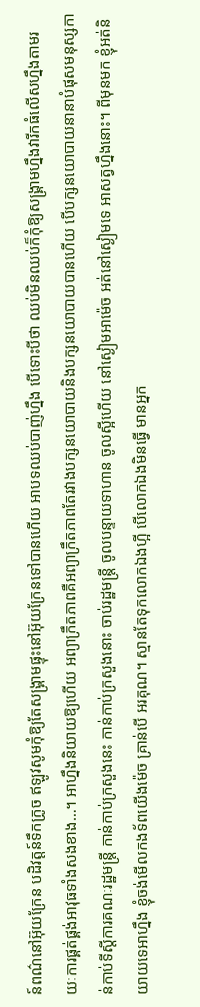ន៍ពណ៌នៅអ៊ុយក្រែន បដិវត្តន៍ទឹកក្រូច ឥឡូវសូមកុំឱ្យតែសង្គ្រាមផ្ទុះនៅអ៊ុយក្រែនទៅបានហើយ អាបទឈប់បាញ់ហ្នឹង បើទោះបីថា ឈប់មិនឈប់ក៏កុំឱ្យសង្គ្រាមហ្នឹងវារីកធំលើសហ្នឹងតាមរយៈការផ្គត់ផ្គង់អាវុធទាំងសងខាង…។ អាហ្នឹងនិយាយឱ្យហើយ អព្យាក្រឹតភាពគឺអព្យាក្រឹតភាពតែរវាងបក្សនយោបាយនិងបក្សនយោបាយបានហើយ បើបក្សនយោបាយនានាបំផុសមនុស្សកាន់កាប់ទីស្តីការគណៈរដ្ឋមន្ត្រី កាន់កាប់ក្រសួងនេះ កាន់កាប់ក្រសួងនោះ ចាប់រដ្ឋមន្ត្រី ចូលបន្ទាយទាហាន ចូលស្អីហើយ នៅស្ងៀមអាម៉េច អត់នៅស្ងៀមទេ អាសត្វហ្នឹងនោះ។ ពីមុនមក ខ្ញុំអត់និយាយទេអាហ្នឹង ខ្ញុំចង់មើលកងទ័ពយើងម៉េច គ្រាន់បើ អរគុណ។ ស្មានតែទុកលោកឯងហ្អី បើលោកឯងមិនធ្វើ មានអ្នក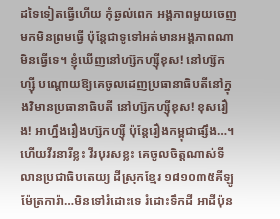ដទៃទៀតធ្វើហើយ កុំឆ្ងល់ពេក អង្គភាពមួយចេញមកមិនព្រមធ្វើ ប៉ុន្តែជាទូទៅអត់មានអង្គភាពណាមិនធ្វើទេ។ ខ្ញុំឃើញនៅហ្ស៊កហ្ស៊ីខុស! នៅហ្ស៊កហ្ស៊ី បណ្តោយឱ្យគេចូលដេញប្រធានាធិបតីនៅក្នុងវិមានប្រធានាធិបតី នៅហ្ស៊កហ្ស៊ីខុស! ខុសរឿង! អាហ្នឹងរឿងហ្ស៊កហ្ស៊ី ប៉ុន្តែរឿងកម្ពុជាផ្សឹង…។ ហើយវីរនារីខ្លះ វីរបុរសខ្លះ គេចូលចិត្តណាស់ទីលានប្រជាធិបតេយ្យ ដីស្រុកខ្មែរ ១៨១០៣៥គីឡូម៉ែត្រការ៉ា…មិនទៅរំដោះទេ រំដោះទឹកដី អាដីប៉ុន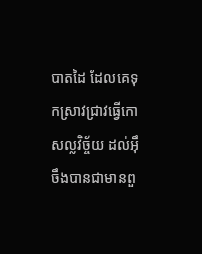បាតដៃ ដែលគេទុកស្រាវជ្រាវធ្វើកោសល្លវិច្ច័យ ដល់អ៊ឹចឹងបានជាមានពួ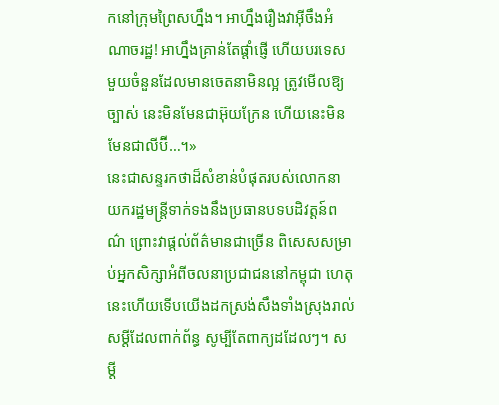កនៅក្រុមព្រៃសហ្នឹង។ អាហ្នឹងរឿងវាអ៊ីចឹងអំណាចរដ្ឋ! អាហ្នឹងគ្រាន់តែផ្តាំផ្ញើ ហើយបរទេសមួយចំនួនដែលមានចេតនាមិនល្អ ត្រូវមើលឱ្យច្បាស់ នេះមិនមែនជាអ៊ុយក្រែន ហើយនេះមិនមែនជាលីប៊ី…។»
នេះជាសន្ទរកថាដ៏សំខាន់បំផុតរបស់លោកនាយករដ្ឋមន្ត្រីទាក់ទងនឹងប្រធានបទបដិវត្តន៍ពណ៌ ព្រោះវាផ្តល់ព័ត៌មានជាច្រើន ពិសេសសម្រាប់អ្នកសិក្សាអំពីចលនាប្រជាជននៅកម្ពុជា ហេតុនេះហើយទើបយើងដកស្រង់សឹងទាំងស្រុងរាល់សម្តីដែលពាក់ព័ន្ធ សូម្បីតែពាក្យដដែលៗ។ សម្តី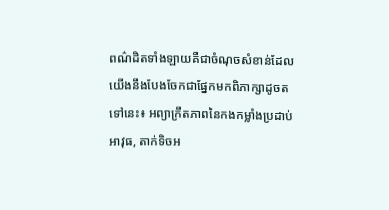ពណ៌ដិតទាំងឡាយគឺជាចំណុចសំខាន់ដែលយើងនឹងបែងចែកជាផ្នែកមកពិភាក្សាដូចតទៅនេះ៖ អព្យាក្រឹតភាពនៃកងកម្លាំងប្រដាប់អាវុធ, តាក់ទិចអ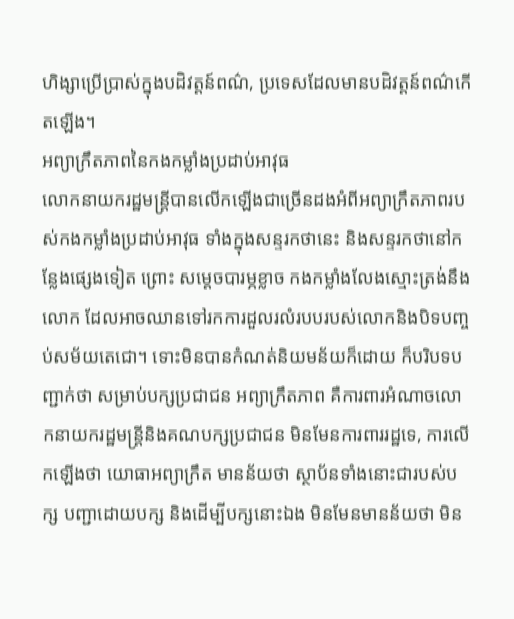ហិង្សាប្រើប្រាស់ក្នុងបដិវត្តន៍ពណ៌, ប្រទេសដែលមានបដិវត្តន៍ពណ៌កើតឡើង។
អព្យាក្រឹតភាពនៃកងកម្លាំងប្រដាប់អាវុធ
លោកនាយករដ្ឋមន្ត្រីបានលើកឡើងជាច្រើនដងអំពីអព្យាក្រឹតភាពរបស់កងកម្លាំងប្រដាប់អាវុធ ទាំងក្នុងសន្ទរកថានេះ និងសន្ទរកថានៅកន្លែងផ្សេងទៀត ព្រោះ សម្តេចបារម្ភខ្លាច កងកម្លាំងលែងស្មោះត្រង់នឹងលោក ដែលអាចឈានទៅរកការដួលរលំរបបរបស់លោកនិងបិទបញ្ចប់សម័យតេជោ។ ទោះមិនបានកំណត់និយមន័យក៏ដោយ ក៏បរិបទបញ្ជាក់ថា សម្រាប់បក្សប្រជាជន អព្យាក្រឹតភាព គឺការពារអំណាចលោកនាយករដ្ឋមន្ត្រីនិងគណបក្សប្រជាជន មិនមែនការពាររដ្ឋទេ, ការលើកឡើងថា យោធាអព្យាក្រឹត មានន័យថា ស្ថាប័នទាំងនោះជារបស់បក្ស បញ្ជាដោយបក្ស និងដើម្បីបក្សនោះឯង មិនមែនមានន័យថា មិន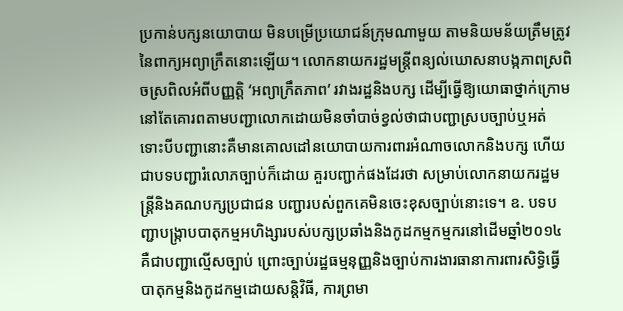ប្រកាន់បក្សនយោបាយ មិនបម្រើប្រយោជន៍ក្រុមណាមួយ តាមនិយមន័យត្រឹមត្រូវនៃពាក្យអព្យាក្រឹតនោះឡើយ។ លោកនាយករដ្ឋមន្ត្រីពន្យល់ឃោសនាបង្កភាពស្រពិចស្រពិលអំពីបញ្ញត្តិ ‘អព្យាក្រឹតភាព’ រវាងរដ្ឋនិងបក្ស ដើម្បីធ្វើឱ្យយោធាថ្នាក់ក្រោមនៅតែគោរពតាមបញ្ជាលោកដោយមិនចាំបាច់ខ្វល់ថាជាបញ្ជាស្របច្បាប់ឬអត់ ទោះបីបញ្ជានោះគឺមានគោលដៅនយោបាយការពារអំណាចលោកនិងបក្ស ហើយជាបទបញ្ជារំលោភច្បាប់ក៏ដោយ គួរបញ្ជាក់ផងដែរថា សម្រាប់លោកនាយករដ្ឋមន្ត្រីនិងគណបក្សប្រជាជន បញ្ជារបស់ពួកគេមិនចេះខុសច្បាប់នោះទេ។ ឧ. បទបញ្ជាបង្ក្រាបបាតុកម្មអហិង្សារបស់បក្សប្រឆាំងនិងកូដកម្មកម្មករនៅដើមឆ្នាំ២០១៤ គឺជាបញ្ជាល្មើសច្បាប់ ព្រោះច្បាប់រដ្ឋធម្មនុញ្ញនិងច្បាប់ការងារធានាការពារសិទ្ធិធ្វើបាតុកម្មនិងកូដកម្មដោយសន្តិវិធី, ការព្រមា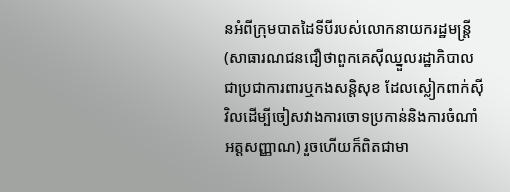នអំពីក្រុមបាតដៃទីបីរបស់លោកនាយករដ្ឋមន្ត្រី (សាធារណជនជឿថាពួកគេស៊ីឈ្នួលរដ្ឋាភិបាល ជាប្រជាការពារឬកងសន្តិសុខ ដែលស្លៀកពាក់ស៊ីវិលដើម្បីចៀសវាងការចោទប្រកាន់និងការចំណាំអត្តសញ្ញាណ) រួចហើយក៏ពិតជាមា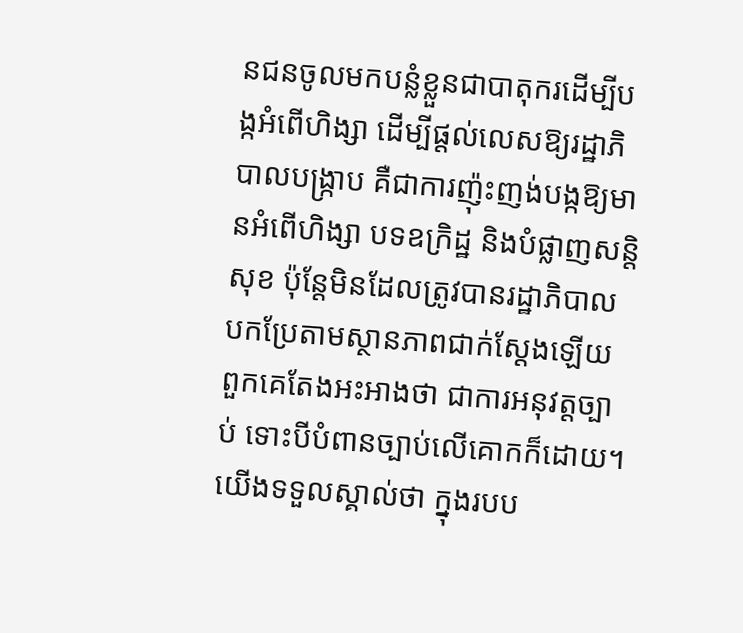នជនចូលមកបន្លំខ្លួនជាបាតុករដើម្បីបង្កអំពើហិង្សា ដើម្បីផ្តល់លេសឱ្យរដ្ឋាភិបាលបង្ក្រាប គឺជាការញ៉ុះញង់បង្កឱ្យមានអំពើហិង្សា បទឧក្រិដ្ឋ និងបំផ្លាញសន្តិសុខ ប៉ុន្តែមិនដែលត្រូវបានរដ្ឋាភិបាលបកប្រែតាមស្ថានភាពជាក់ស្តែងឡើយ ពួកគេតែងអះអាងថា ជាការអនុវត្តច្បាប់ ទោះបីបំពានច្បាប់លើគោកក៏ដោយ។ យើងទទួលស្គាល់ថា ក្នុងរបប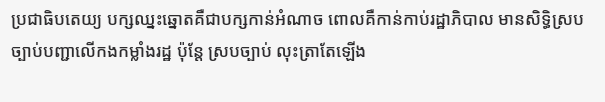ប្រជាធិបតេយ្យ បក្សឈ្នះឆ្នោតគឺជាបក្សកាន់អំណាច ពោលគឺកាន់កាប់រដ្ឋាភិបាល មានសិទ្ធិស្របច្បាប់បញ្ជាលើកងកម្លាំងរដ្ឋ ប៉ុន្តែ ស្របច្បាប់ លុះត្រាតែឡើង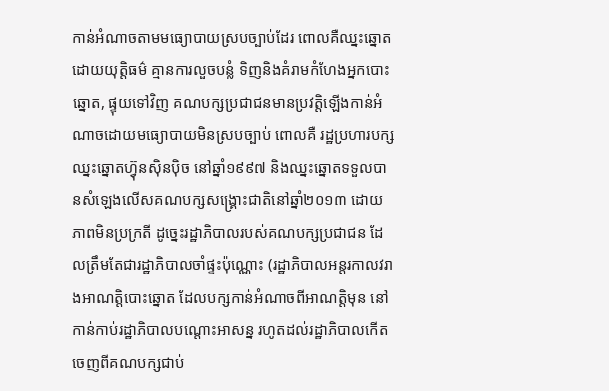កាន់អំណាចតាមមធ្យោបាយស្របច្បាប់ដែរ ពោលគឺឈ្នះឆ្នោតដោយយុត្តិធម៌ គ្មានការលួចបន្លំ ទិញនិងគំរាមកំហែងអ្នកបោះឆ្នោត, ផ្ទុយទៅវិញ គណបក្សប្រជាជនមានប្រវត្តិឡើងកាន់អំណាចដោយមធ្យោបាយមិនស្របច្បាប់ ពោលគឺ រដ្ឋប្រហារបក្សឈ្នះឆ្នោតហ៊្វុនស៊ិនប៉ិច នៅឆ្នាំ១៩៩៧ និងឈ្នះឆ្នោតទទួលបានសំឡេងលើសគណបក្សសង្គ្រោះជាតិនៅឆ្នាំ២០១៣ ដោយភាពមិនប្រក្រតី ដូច្នេះរដ្ឋាភិបាលរបស់គណបក្សប្រជាជន ដែលត្រឹមតែជារដ្ឋាភិបាលចាំផ្ទះប៉ុណ្ណោះ (រដ្ឋាភិបាលអន្តរកាលវរាងអាណត្តិបោះឆ្នោត ដែលបក្សកាន់អំណាចពីអាណត្តិមុន នៅកាន់កាប់រដ្ឋាភិបាលបណ្តោះអាសន្ន រហូតដល់រដ្ឋាភិបាលកើតចេញពីគណបក្សជាប់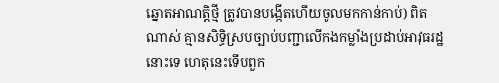ឆ្នោតអាណត្តិថ្មី ត្រូវបានបង្កើតហើយចូលមកកាន់កាប់) ពិតណាស់ គ្មានសិទ្ធិស្របច្បាប់បញ្ជាលើកងកម្លាំងប្រដាប់អាវុធរដ្ឋនោះទេ ហេតុនេះទើបពួក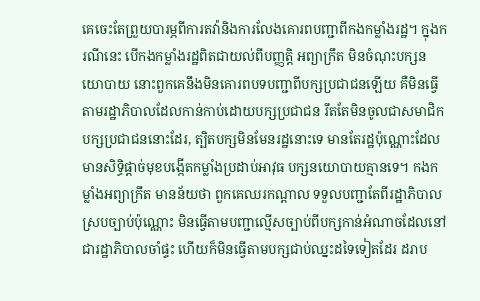គេចេះតែព្រួយបារម្ភពីការតវ៉ានិងការលែងគោរពបញ្ជាពីកងកម្លាំងរដ្ឋ។ ក្នុងករណីនេះ បើកងកម្លាំងរដ្ឋពិតជាយល់ពីបញ្ញត្តិ អព្យាក្រឹត មិនចំណុះបក្សនយោបាយ នោះពួកគេនឹងមិនគោរពបទបញ្ជាពីបក្សប្រជាជនឡើយ គឺមិនធ្វើតាមរដ្ឋាភិបាលដែលកាន់កាប់ដោយបក្សប្រជាជន រឹតតែមិនចូលជាសមាជិកបក្សប្រជាជននោះដែរ, ត្បិតបក្សមិនមែនរដ្ឋនោះទេ មានតែរដ្ឋប៉ុណ្ណោះដែលមានសិទ្ធិផ្តាច់មុខបង្កើតកម្លាំងប្រដាប់អាវុធ បក្សនយោបាយគ្មានទេ។ កងកម្លាំងអព្យាក្រឹត មានន័យថា ពួកគេឈរកណ្តាល ទទួលបញ្ជាតែពីរដ្ឋាភិបាលស្របច្បាប់ប៉ុណ្ណោះ មិនធ្វើតាមបញ្ជាល្មើសច្បាប់ពីបក្សកាន់អំណាចដែលនៅជារដ្ឋាភិបាលចាំផ្ទះ ហើយក៏មិនធ្វើតាមបក្សជាប់ឈ្នះដទៃទៀតដែរ ដរាប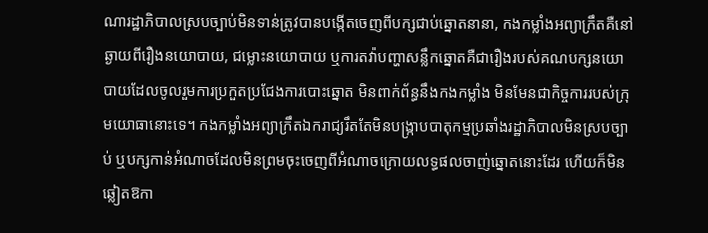ណារដ្ឋាភិបាលស្របច្បាប់មិនទាន់ត្រូវបានបង្កើតចេញពីបក្សជាប់ឆ្នោតនានា, កងកម្លាំងអព្យាក្រឹតគឺនៅឆ្ងាយពីរឿងនយោបាយ, ជម្លោះនយោបាយ ឬការតវ៉ាបញ្ហាសន្លឹកឆ្នោតគឺជារឿងរបស់គណបក្សនយោបាយដែលចូលរួមការប្រកួតប្រជែងការបោះឆ្នោត មិនពាក់ព័ន្ធនឹងកងកម្លាំង មិនមែនជាកិច្ចការរបស់ក្រុមយោធានោះទេ។ កងកម្លាំងអព្យាក្រឹតឯករាជ្យរឹតតែមិនបង្ក្រាបបាតុកម្មប្រឆាំងរដ្ឋាភិបាលមិនស្របច្បាប់ ឬបក្សកាន់អំណាចដែលមិនព្រមចុះចេញពីអំណាចក្រោយលទ្ធផលចាញ់ឆ្នោតនោះដែរ ហើយក៏មិនឆ្លៀតឱកា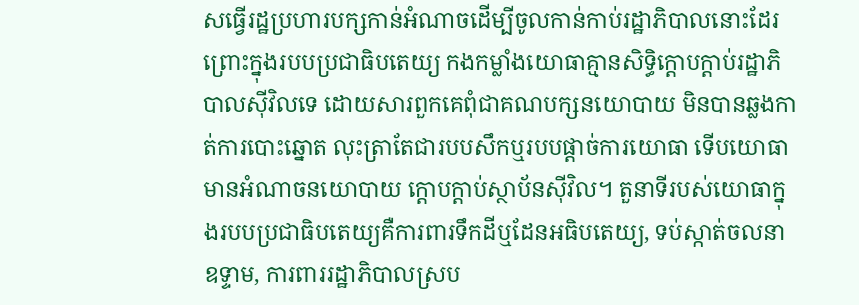សធ្វើរដ្ឋប្រហារបក្សកាន់អំណាចដើម្បីចូលកាន់កាប់រដ្ឋាភិបាលនោះដែរ ព្រោះក្នុងរបបប្រជាធិបតេយ្យ កងកម្លាំងយោធាគ្មានសិទ្ធិក្តោបក្តាប់រដ្ឋាភិបាលស៊ីវិលទេ ដោយសារពួកគេពុំជាគណបក្សនយោបាយ មិនបានឆ្លងកាត់ការបោះឆ្នោត លុះត្រាតែជារបបសឹកឬរបបផ្តាច់ការយោធា ទើបយោធាមានអំណាចនយោបាយ ក្តោបក្តាប់ស្ថាប័នស៊ីវិល។ តួនាទីរបស់យោធាក្នុងរបបប្រជាធិបតេយ្យគឺការពារទឹកដីឬដែនអធិបតេយ្យ, ទប់ស្កាត់ចលនាឧទ្ទាម, ការពាររដ្ឋាភិបាលស្រប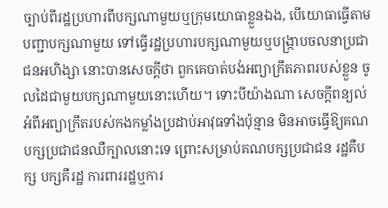ច្បាប់ពីរដ្ឋប្រហារពីបក្សណាមួយឬក្រុមយោធាខ្លួនឯង, បើយោធាធ្វើតាមបញ្ជាបក្សណាមួយ ទៅធ្វើរដ្ឋប្រហារបក្សណាមួយឬបង្ក្រាបចលនាប្រជាជនអហិង្សា នោះបានសេចក្តីថា ពួកគេបាត់បង់អព្យាក្រឹតភាពរបស់ខ្លួន ចូលដៃជាមួយបក្សណាមួយនោះហើយ។ ទោះបីយ៉ាងណា សេចក្តីពន្យល់អំពីអព្យាក្រឹតរបស់កងកម្លាំងប្រដាប់អាវុធទាំងប៉ុន្មាន មិនអាចធ្វើឱ្យគណបក្សប្រជាជនឈឺក្បាលនោះទេ ព្រោះសម្រាប់គណបក្សប្រជាជន រដ្ឋគឺបក្ស បក្សគឺរដ្ឋ ការពាររដ្ឋឬការ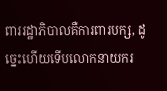ពាររដ្ឋាភិបាលគឺការពារបក្ស, ដូច្នេះហើយទើបលោកនាយករ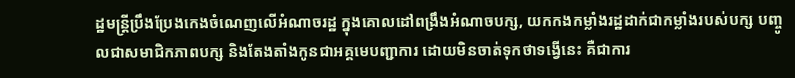ដ្ឋមន្ត្រីប្រឹងប្រែងកេងចំណេញលើអំណាចរដ្ឋ ក្នុងគោលដៅពង្រឹងអំណាចបក្ស, យកកងកម្លាំងរដ្ឋដាក់ជាកម្លាំងរបស់បក្ស បញ្ចូលជាសមាជិកភាពបក្ស និងតែងតាំងកូនជាអគ្គមេបញ្ជាការ ដោយមិនចាត់ទុកថាទង្វើនេះ គឺជាការ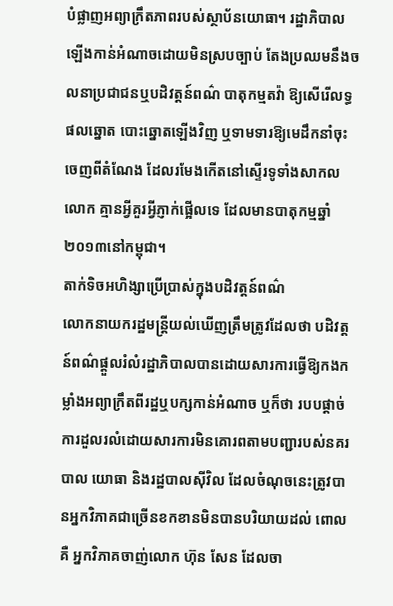បំផ្លាញអព្យាក្រឹតភាពរបស់ស្ថាប័នយោធា។ រដ្ឋាភិបាលឡើងកាន់អំណាចដោយមិនស្របច្បាប់ តែងប្រឈមនឹងចលនាប្រជាជនឬបដិវត្តន៍ពណ៌ បាតុកម្មតវ៉ា ឱ្យសើរើលទ្ធផលឆ្នោត បោះឆ្នោតឡើងវិញ ឬទាមទារឱ្យមេដឹកនាំចុះចេញពីតំណែង ដែលរមែងកើតនៅស្ទើរទូទាំងសាកលលោក គ្មានអ្វីគួរអ្វីភ្ញាក់ផ្អើលទេ ដែលមានបាតុកម្មឆ្នាំ២០១៣នៅកម្ពុជា។
តាក់ទិចអហិង្សាប្រើប្រាស់ក្នុងបដិវត្តន៍ពណ៌
លោកនាយករដ្ឋមន្ត្រីយល់ឃើញត្រឹមត្រូវដែលថា បដិវត្តន៍ពណ៌ផ្តួលរំលំរដ្ឋាភិបាលបានដោយសារការធ្វើឱ្យកងកម្លាំងអព្យាក្រឹតពីរដ្ឋឬបក្សកាន់អំណាច ឬក៏ថា របបផ្តាច់ការដួលរលំដោយសារការមិនគោរពតាមបញ្ជារបស់នគរបាល យោធា និងរដ្ឋបាលស៊ីវិល ដែលចំណុចនេះត្រូវបានអ្នកវិភាគជាច្រើនខកខានមិនបានបរិយាយដល់ ពោលគឺ អ្នកវិភាគចាញ់លោក ហ៊ុន សែន ដែលចា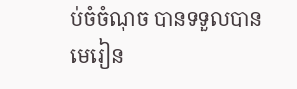ប់ចំចំណុច បានទទួលបានមេរៀន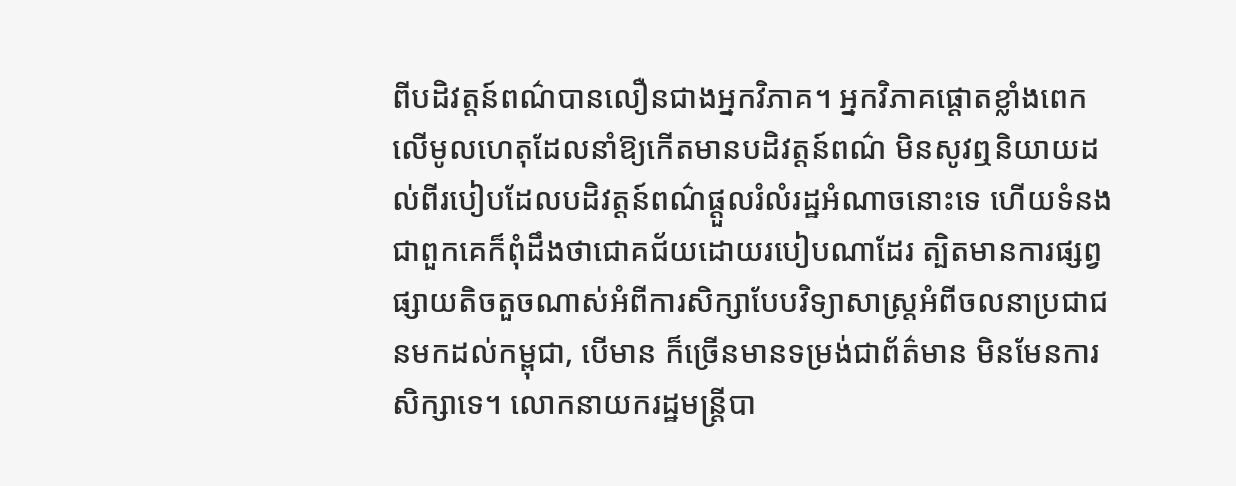ពីបដិវត្តន៍ពណ៌បានលឿនជាងអ្នកវិភាគ។ អ្នកវិភាគផ្តោតខ្លាំងពេកលើមូលហេតុដែលនាំឱ្យកើតមានបដិវត្តន៍ពណ៌ មិនសូវឮនិយាយដល់ពីរបៀបដែលបដិវត្តន៍ពណ៌ផ្តួលរំលំរដ្ឋអំណាចនោះទេ ហើយទំនងជាពួកគេក៏ពុំដឹងថាជោគជ័យដោយរបៀបណាដែរ ត្បិតមានការផ្សព្វផ្សាយតិចតួចណាស់អំពីការសិក្សាបែបវិទ្យាសាស្ត្រអំពីចលនាប្រជាជនមកដល់កម្ពុជា, បើមាន ក៏ច្រើនមានទម្រង់ជាព័ត៌មាន មិនមែនការសិក្សាទេ។ លោកនាយករដ្ឋមន្ត្រីបា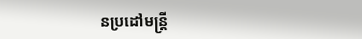នប្រដៅមន្ត្រី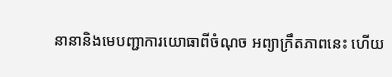នានានិងមេបញ្ជាការយោធាពីចំណុច អព្យាក្រឹតភាពនេះ ហើយ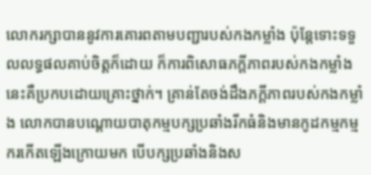លោករក្សាបាននូវការគោរពតាមបញ្ជារបស់កងកម្លាំង ប៉ុន្តែទោះទទួលលទ្ធផលគាប់ចិត្តក៏ដោយ ក៏ការពិសោធភក្តីភាពរបស់កងកម្លាំងនេះគឺប្រកបដោយគ្រោះថ្នាក់។ គ្រាន់តែចង់ដឹងភក្តីភាពរបស់កងកម្លាំង លោកបានបណ្តោយបាតុកម្មបក្សប្រឆាំងរីកធំនិងមានកូដកម្មកម្មករកើតឡើងក្រោយមក បើបក្សប្រឆាំងនិងស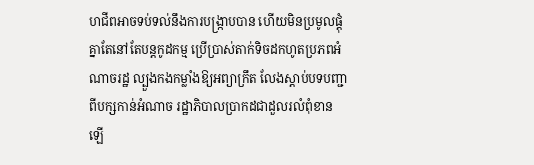ហជីពអាចទប់ទល់នឹងការបង្ក្រាបបាន ហើយមិនប្រមូលផ្តុំគ្នាតែនៅតែបន្តកូដកម្ម ប្រើប្រាស់តាក់ទិចដកហូតប្រភពអំណាចរដ្ឋ ល្បួងកងកម្លាំងឱ្យអព្យាក្រឹត លែងស្តាប់បទបញ្ជាពីបក្សកាន់អំណាច រដ្ឋាភិបាលប្រាកដជាដួលរលំពុំខានឡើ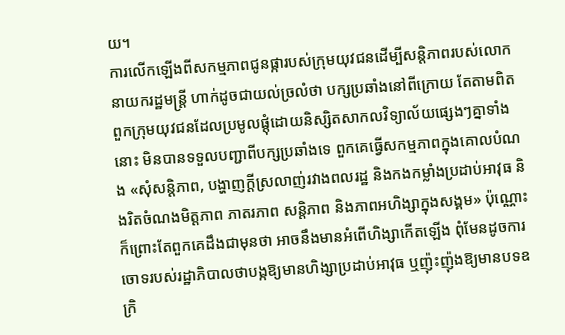យ។
ការលើកឡើងពីសកម្មភាពជូនផ្ការបស់ក្រុមយុវជនដើម្បីសន្តិភាពរបស់លោកនាយករដ្ឋមន្ត្រី ហាក់ដូចជាយល់ច្រលំថា បក្សប្រឆាំងនៅពីក្រោយ តែតាមពិត ពួកក្រុមយុវជនដែលប្រមូលផ្តុំដោយនិស្សិតសាកលវិទ្យាល័យផ្សេងៗគ្នាទាំងនោះ មិនបានទទួលបញ្ជាពីបក្សប្រឆាំងទេ ពួកគេធ្វើសកម្មភាពក្នុងគោលបំណង «សុំសន្តិភាព, បង្ហាញក្តីស្រលាញ់រវាងពលរដ្ឋ និងកងកម្លាំងប្រដាប់អាវុធ និងរិតចំណងមិត្តភាព ភាតរភាព សន្តិភាព និងភាពអហិង្សាក្នុងសង្គម» ប៉ុណ្ណោះ ក៏ព្រោះតែពួកគេដឹងជាមុនថា អាចនឹងមានអំពើហិង្សាកើតឡើង ពុំមែនដូចការចោទរបស់រដ្ឋាភិបាលថាបង្កឱ្យមានហិង្សាប្រដាប់អាវុធ ឬញ៉ុះញ៉ុងឱ្យមានបទឧក្រិ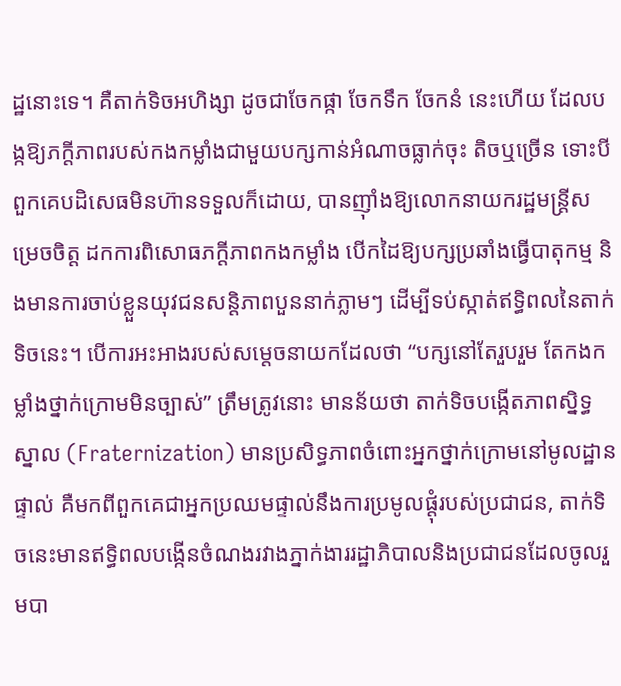ដ្ឋនោះទេ។ គឺតាក់ទិចអហិង្សា ដូចជាចែកផ្កា ចែកទឹក ចែកនំ នេះហើយ ដែលបង្កឱ្យភក្តីភាពរបស់កងកម្លាំងជាមួយបក្សកាន់អំណាចធ្លាក់ចុះ តិចឬច្រើន ទោះបីពួកគេបដិសេធមិនហ៊ានទទួលក៏ដោយ, បានញ៉ាំងឱ្យលោកនាយករដ្ឋមន្ត្រីសម្រេចចិត្ត ដកការពិសោធភក្តីភាពកងកម្លាំង បើកដៃឱ្យបក្សប្រឆាំងធ្វើបាតុកម្ម និងមានការចាប់ខ្លួនយុវជនសន្តិភាពបួននាក់ភ្លាមៗ ដើម្បីទប់ស្កាត់ឥទ្ធិពលនៃតាក់ទិចនេះ។ បើការអះអាងរបស់សម្តេចនាយកដែលថា “បក្សនៅតែរួបរួម តែកងកម្លាំងថ្នាក់ក្រោមមិនច្បាស់” ត្រឹមត្រូវនោះ មានន័យថា តាក់ទិចបង្កើតភាពស្និទ្ធស្នាល (Fraternization) មានប្រសិទ្ធភាពចំពោះអ្នកថ្នាក់ក្រោមនៅមូលដ្ឋានផ្ទាល់ គឺមកពីពួកគេជាអ្នកប្រឈមផ្ទាល់នឹងការប្រមូលផ្តុំរបស់ប្រជាជន, តាក់ទិចនេះមានឥទ្ធិពលបង្កើនចំណងរវាងភ្នាក់ងាររដ្ឋាភិបាលនិងប្រជាជនដែលចូលរួមបា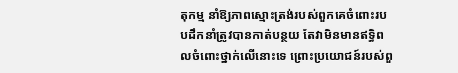តុកម្ម នាំឱ្យភាពស្មោះត្រង់របស់ពួកគេចំពោះរបបដឹកនាំត្រូវបានកាត់បន្ថយ តែវាមិនមានឥទ្ធិពលចំពោះថ្នាក់លើនោះទេ ព្រោះប្រយោជន៍របស់ពួ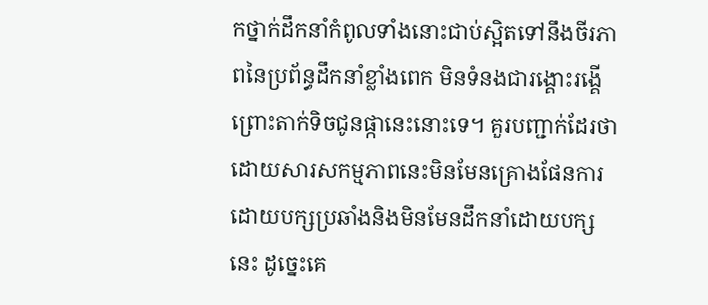កថ្នាក់ដឹកនាំកំពូលទាំងនោះជាប់ស្អិតទៅនឹងចីរភាពនៃប្រព័ន្ធដឹកនាំខ្លាំងពេក មិនទំនងជារង្គោះរង្គើព្រោះតាក់ទិចជូនផ្កានេះនោះទេ។ គួរបញ្ជាក់ដែរថា ដោយសារសកម្មភាពនេះមិនមែនគ្រោងផែនការដោយបក្សប្រឆាំងនិងមិនមែនដឹកនាំដោយបក្សនេះ ដូច្នេះគេ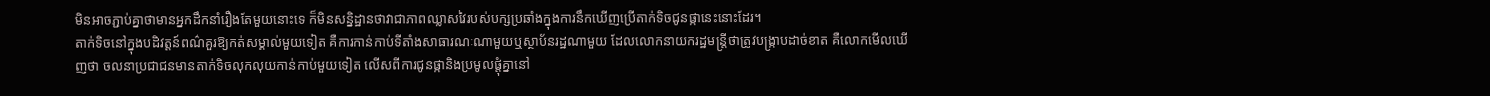មិនអាចភ្ជាប់គ្នាថាមានអ្នកដឹកនាំរឿងតែមួយនោះទេ ក៏មិនសន្និដ្ឋានថាវាជាភាពឈ្លាសវៃរបស់បក្សប្រឆាំងក្នុងការនឹកឃើញប្រើតាក់ទិចជូនផ្កានេះនោះដែរ។
តាក់ទិចនៅក្នុងបដិវត្តន៍ពណ៌គួរឱ្យកត់សម្គាល់មួយទៀត គឺការកាន់កាប់ទីតាំងសាធារណៈណាមួយឬស្ថាប័នរដ្ឋណាមួយ ដែលលោកនាយករដ្ឋមន្ត្រីថាត្រូវបង្ក្រាបដាច់ខាត គឺលោកមើលឃើញថា ចលនាប្រជាជនមានតាក់ទិចលុកលុយកាន់កាប់មួយទៀត លើសពីការជូនផ្កានិងប្រមូលផ្តុំគ្នានៅ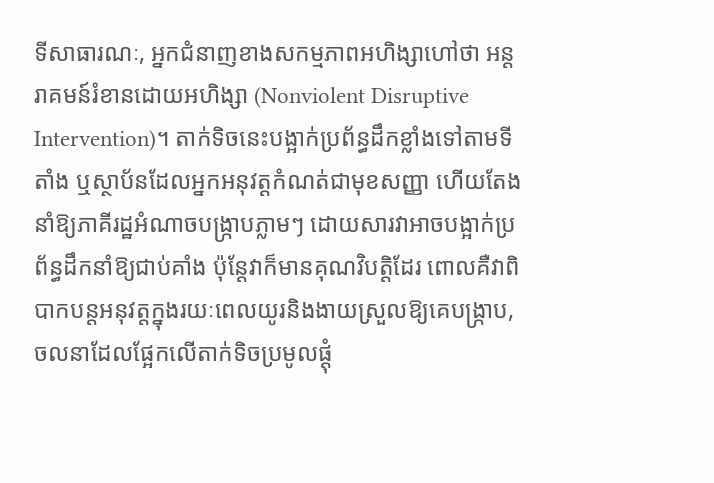ទីសាធារណៈ, អ្នកជំនាញខាងសកម្មភាពអហិង្សាហៅថា អន្តរាគមន៍រំខានដោយអហិង្សា (Nonviolent Disruptive Intervention)។ តាក់ទិចនេះបង្អាក់ប្រព័ន្ធដឹកខ្លាំងទៅតាមទីតាំង ឬស្ថាប័នដែលអ្នកអនុវត្តកំណត់ជាមុខសញ្ញា ហើយតែងនាំឱ្យភាគីរដ្ឋអំណាចបង្ក្រាបភ្លាមៗ ដោយសារវាអាចបង្អាក់ប្រព័ន្ធដឹកនាំឱ្យជាប់គាំង ប៉ុន្តែវាក៏មានគុណវិបត្តិដែរ ពោលគឺវាពិបាកបន្តអនុវត្តក្នុងរយៈពេលយូរនិងងាយស្រួលឱ្យគេបង្ក្រាប, ចលនាដែលផ្អែកលើតាក់ទិចប្រមូលផ្តុំ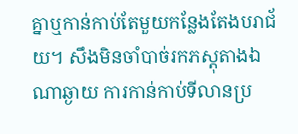គ្នាឬកាន់កាប់តែមួយកន្លែងតែងបរាជ័យ។ សឹងមិនចាំបាច់រកភស្តុតាងឯណាឆ្ងាយ ការកាន់កាប់ទីលានប្រ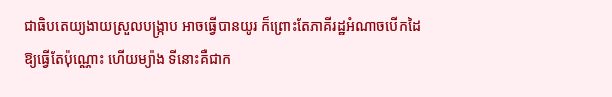ជាធិបតេយ្យងាយស្រួលបង្ក្រាប អាចធ្វើបានយូរ ក៏ព្រោះតែភាគីរដ្ឋអំណាចបើកដៃឱ្យធ្វើតែប៉ុណ្ណោះ ហើយម្យ៉ាង ទីនោះគឺជាក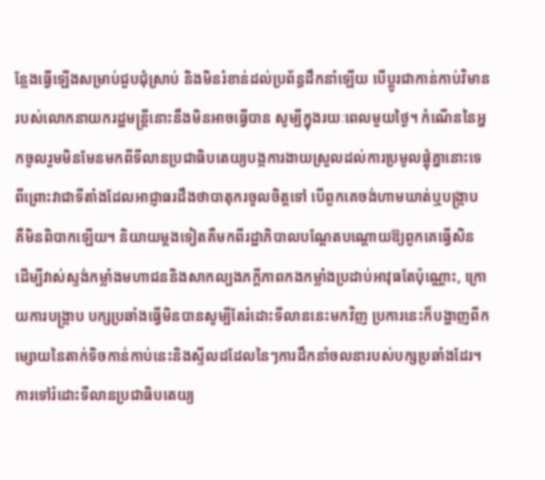ន្លែងធ្វើឡើងសម្រាប់ជួបជុំស្រាប់ និងមិនរំខាន់ដល់ប្រព័ន្ធដឹកនាំឡើយ បើប្តូរជាកាន់កាប់វិមានរបស់លោកនាយករដ្ឋមន្ត្រីនោះនឹងមិនអាចធ្វើបាន សូម្បីក្នុងរយៈពេលមួយថ្ងៃ។ កំណើននៃអ្នកចូលរួមមិនមែនមកពីទីលានប្រជាធិបតេយ្យបង្កការងាយស្រួលដល់ការប្រមូលផ្តុំគ្នានោះទេ ពីព្រោះវាជាទីតាំងដែលអាជ្ញាធរដឹងថាបាតុករចូលចិត្តទៅ បើពួកគេចង់ហាមឃាត់ឬបង្ក្រាប គឺមិនពិបាកឡើយ។ និយាយម្តងទៀតគឺមកពីរដ្ឋាភិបាលបណ្តែតបណ្តោយឱ្យពួកគេធ្វើសិន ដើម្បីវាស់ស្ទង់កម្លាំងមហាជននិងសាកល្បងភក្តីភាពកងកម្លាំងប្រដាប់អាវុធតែប៉ុណ្ណោះ, ក្រោយការបង្ក្រាប បក្សប្រឆាំងធ្វើមិនបានសូម្បីតែរំដោះទីលាននេះមកវិញ ប្រការនេះក៏បង្ហាញពីកម្សោយនៃតាក់ទិចកាន់កាប់នេះនិងស្ទីលដដែលនៃៗការដឹកនាំចលនារបស់បក្សប្រឆាំងដែរ។ ការទៅរំដោះទីលានប្រជាធិបតេយ្យ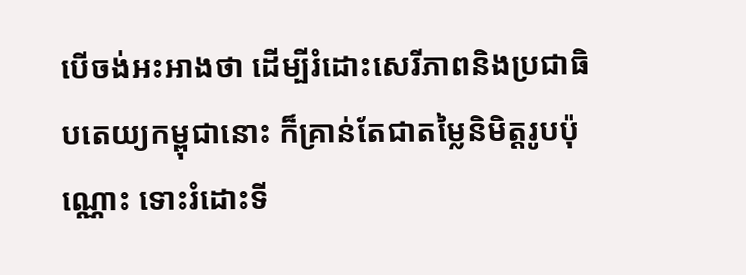បើចង់អះអាងថា ដើម្បីរំដោះសេរីភាពនិងប្រជាធិបតេយ្យកម្ពុជានោះ ក៏គ្រាន់តែជាតម្លៃនិមិត្តរូបប៉ុណ្ណោះ ទោះរំដោះទី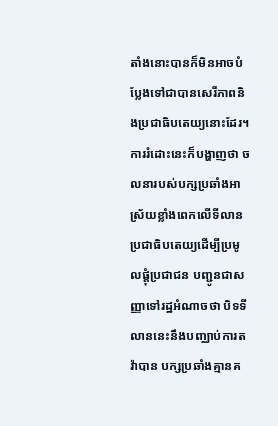តាំងនោះបានក៏មិនអាចបំប្លែងទៅជាបានសេរីភាពនិងប្រជាធិបតេយ្យនោះដែរ។ ការរំដោះនេះក៏បង្ហាញថា ចលនារបស់បក្សប្រឆាំងអាស្រ័យខ្លាំងពេកលើទីលានប្រជាធិបតេយ្យដើម្បីប្រមូលផ្តុំប្រជាជន បញ្ជូនជាសញ្ញាទៅរដ្ឋអំណាចថា បិទទីលាននេះនឹងបញ្ឈាប់ការតវ៉ាបាន បក្សប្រឆាំងគ្មានគ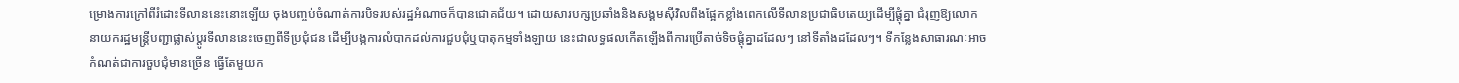ម្រោងការក្រៅពីរំដោះទីលាននេះនោះឡើយ ចុងបញ្ចប់ចំណាត់ការបិទរបស់រដ្ឋអំណាចក៏បានជោគជ័យ។ ដោយសារបក្សប្រឆាំងនិងសង្គមស៊ីវិលពឹងផ្អែកខ្លាំងពេកលើទីលានប្រជាធិបតេយ្យដើម្បីផ្តុំគ្នា ជំរុញឱ្យលោកនាយករដ្ឋមន្ត្រីបញ្ជាផ្លាស់ប្តូរទីលាននេះចេញពីទីប្រជុំជន ដើម្បីបង្កការលំបាកដល់ការជួបជុំឬបាតុកម្មទាំងឡាយ នេះជាលទ្ធផលកើតឡើងពីការប្រើតាច់ទិចផ្តុំគ្នាដដែលៗ នៅទីតាំងដដែលៗ។ ទីកន្លែងសាធារណៈអាចកំណត់ជាការចួបជុំមានច្រើន ធ្វើតែមួយក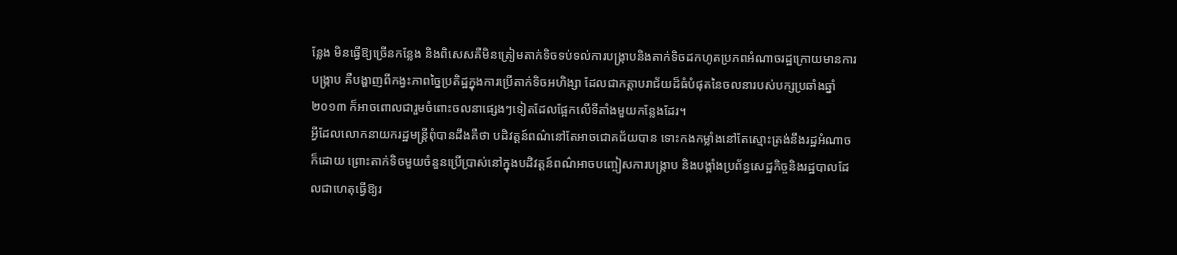ន្លែង មិនធ្វើឱ្យច្រើនកន្លែង និងពិសេសគឺមិនត្រៀមតាក់ទិចទប់ទល់ការបង្ក្រាបនិងតាក់ទិចដកហូតប្រភពអំណាចរដ្ឋក្រោយមានការបង្ក្រាប គឺបង្ហាញពីកង្វះភាពច្នៃប្រតិដ្ឋក្នុងការប្រើតាក់ទិចអហិង្សា ដែលជាកត្តាបរាជ័យដ៏ធំបំផុតនៃចលនារបស់បក្សប្រឆាំងឆ្នាំ២០១៣ ក៏អាចពោលជារួមចំពោះចលនាផ្សេងៗទៀតដែលផ្អែកលើទីតាំងមួយកន្លែងដែរ។
អ្វីដែលលោកនាយករដ្ឋមន្ត្រីពុំបានដឹងគឺថា បដិវត្តន៍ពណ៌នៅតែអាចជោគជ័យបាន ទោះកងកម្លាំងនៅតែស្មោះត្រង់នឹងរដ្ឋអំណាចក៏ដោយ ព្រោះតាក់ទិចមួយចំនួនប្រើប្រាស់នៅក្នុងបដិវត្តន៍ពណ៌អាចបញ្ចៀសការបង្ក្រាប និងបង្គាំងប្រព័ន្ធសេដ្ឋកិច្ចនិងរដ្ឋបាលដែលជាហេតុធ្វើឱ្យរ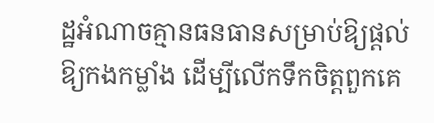ដ្ឋអំណាចគ្មានធនធានសម្រាប់ឱ្យផ្តល់ឱ្យកងកម្លាំង ដើម្បីលើកទឹកចិត្តពួកគេ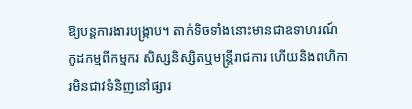ឱ្យបន្តការងារបង្ក្រាប។ តាក់ទិចទាំងនោះមានជាឧទាហរណ៍ កូដកម្មពីកម្មករ សិស្សនិស្សិតឬមន្ត្រីរាជការ ហើយនិងពហិការមិនជាវទំនិញនៅផ្សារ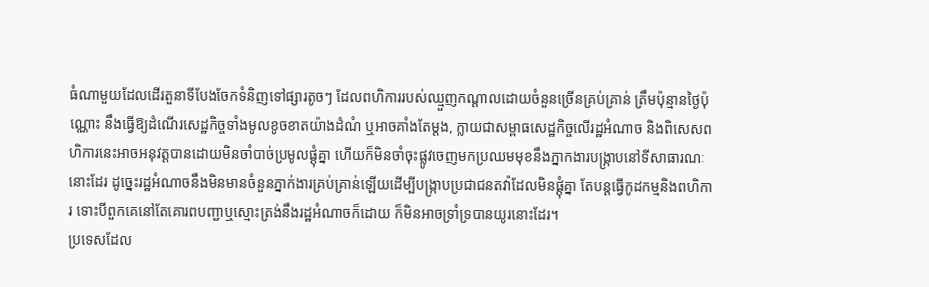ធំណាមួយដែលដើរតួនាទីបែងចែកទំនិញទៅផ្សារតូចៗ ដែលពហិការរបស់ឈ្មួញកណ្តាលដោយចំនួនច្រើនគ្រប់គ្រាន់ ត្រឹមប៉ុន្មានថ្ងៃប៉ុណ្ណោះ នឹងធ្វើឱ្យដំណើរសេដ្ឋកិច្ចទាំងមូលខូចខាតយ៉ាងដំណំ ឬអាចគាំងតែម្តង, ក្លាយជាសម្ពាធសេដ្ឋកិច្ចលើរដ្ឋអំណាច និងពិសេសពហិការនេះអាចអនុវត្តបានដោយមិនចាំបាច់ប្រមូលផ្តុំគ្នា ហើយក៏មិនចាំចុះផ្លូវចេញមកប្រឈមមុខនឹងភ្នាកងារបង្ក្រាបនៅទីសាធារណៈនោះដែរ ដូច្នេះរដ្ឋអំណាចនឹងមិនមានចំនួនភ្នាក់ងារគ្រប់គ្រាន់ឡើយដើម្បីបង្ក្រាបប្រជាជនតវ៉ាដែលមិនផ្តុំគ្នា តែបន្តធ្វើកូដកម្មនិងពហិការ ទោះបីពួកគេនៅតែគោរពបញ្ជាឬស្មោះត្រង់នឹងរដ្ឋអំណាចក៏ដោយ ក៏មិនអាចទ្រាំទ្របានយូរនោះដែរ។
ប្រទេសដែល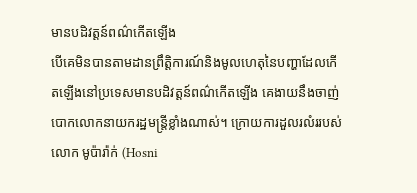មានបដិវត្តន៍ពណ៌កើតឡើង
បើគេមិនបានតាមដានព្រឹត្តិការណ៍និងមូលហេតុនៃបញ្ហាដែលកើតឡើងនៅប្រទេសមានបដិវត្តន៍ពណ៌កើតឡើង គេងាយនឹងចាញ់បោកលោកនាយករដ្ឋមន្ត្រីខ្លាំងណាស់។ ក្រោយការដួលរលំររបស់លោក មូប៉ារ៉ាក់ (Hosni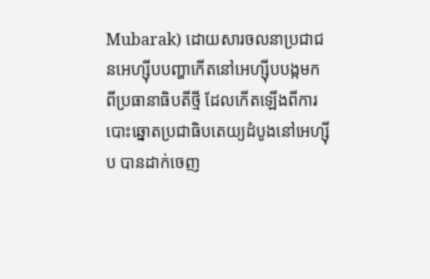Mubarak) ដោយសារចលនាប្រជាជនអេហ្ស៊ីបបញ្ហាកើតនៅអេហ្ស៊ីបបង្កមកពីប្រធានាធិបតីថ្មី ដែលកើតឡើងពីការបោះឆ្នោតប្រជាធិបតេយ្យដំបូងនៅអេហ្ស៊ីប បានដាក់ចេញ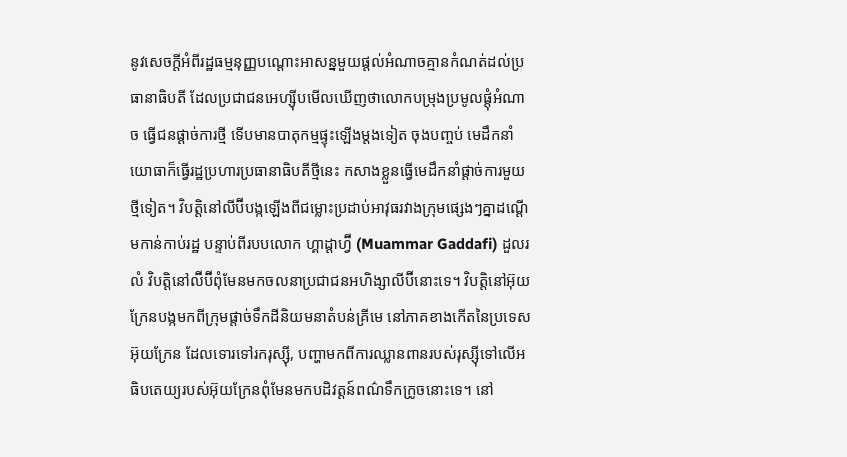នូវសេចក្តីអំពីរដ្ឋធម្មនុញ្ញបណ្តោះអាសន្នមួយផ្តល់អំណាចគ្មានកំណត់ដល់ប្រធានាធិបតី ដែលប្រជាជនអេហ្ស៊ីបមើលឃើញថាលោកបម្រុងប្រមូលផ្តុំអំណាច ធ្វើជនផ្តាច់ការថ្មី ទើបមានបាតុកម្មផ្ទុះឡើងម្តងទៀត ចុងបញ្ចប់ មេដឹកនាំយោធាក៏ធ្វើរដ្ឋប្រហារប្រធានាធិបតីថ្មីនេះ កសាងខ្លួនធ្វើមេដឹកនាំផ្តាច់ការមួយថ្មីទៀត។ វិបត្តិនៅលីប៊ីបង្កឡើងពីជម្លោះប្រដាប់អាវុធរវាងក្រុមផ្សេងៗគ្នាដណ្តើមកាន់កាប់រដ្ឋ បន្ទាប់ពីរបបលោក ហ្គាដ្ដាហ្វ៊ី (Muammar Gaddafi) ដួលរលំ វិបត្តិនៅល៊ីប៊ីពុំមែនមកចលនាប្រជាជនអហិង្សាលីប៊ីនោះទេ។ វិបត្តិនៅអ៊ុយក្រែនបង្កមកពីក្រុមផ្តាច់ទឹកដីនិយមនាតំបន់គ្រីមេ នៅភាគខាងកើតនៃប្រទេសអ៊ុយក្រែន ដែលទោរទៅរករុស្ស៊ី, បញ្ហាមកពីការឈ្លានពានរបស់រុស្ស៊ីទៅលើអធិបតេយ្យរបស់អ៊ុយក្រែនពុំមែនមកបដិវត្តន៍ពណ៌ទឹកក្រូចនោះទេ។ នៅ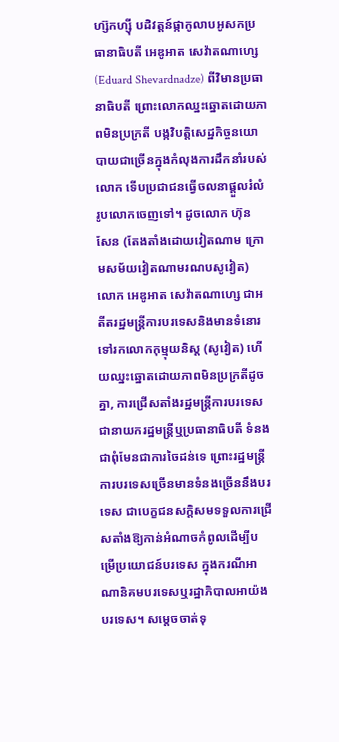ហ្ស៊កហ្ស៊ី បដិវត្តន៍ផ្កាកូលាបអូសកប្រធានាធិបតី អេឌូអាត សេវ៉ាតណាហ្សេ (Eduard Shevardnadze) ពីវិមានប្រធានាធិបតី ព្រោះលោកឈ្នះឆ្នោតដោយភាពមិនប្រក្រតី បង្កវិបត្តិសេដ្ឋកិច្ចនយោបាយជាច្រើនក្នុងកំលុងការដឹកនាំរបស់លោក ទើបប្រជាជនធ្វើចលនាផ្តួលរំលំរូបលោកចេញទៅ។ ដូចលោក ហ៊ុន សែន (តែងតាំងដោយវៀតណាម ក្រោមសម័យវៀតណាមរណបសូវៀត) លោក អេឌូអាត សេវ៉ាតណាហ្សេ ជាអតីតរដ្ឋមន្ត្រីការបរទេសនិងមានទំនោរទៅរកលោកកុម្មុយនិស្ត (សូវៀត) ហើយឈ្នះឆ្នោតដោយភាពមិនប្រក្រតីដូចគ្នា, ការជ្រើសតាំងរដ្ឋមន្ត្រីការបរទេសជានាយករដ្ឋមន្ត្រីឬប្រធានាធិបតី ទំនងជាពុំមែនជាការចៃដន់ទេ ព្រោះរដ្ឋមន្ត្រីការបរទេសច្រើនមានទំនងច្រើននឹងបរទេស ជាបេក្ខជនសក្តិសមទទួលការជ្រើសតាំងឱ្យកាន់អំណាចកំពូលដើម្បីបម្រើប្រយោជន៍បរទេស ក្នុងករណីអាណានិគមបរទេសឬរដ្ឋាភិបាលអាយ៉ងបរទេស។ សម្តេចចាត់ទុ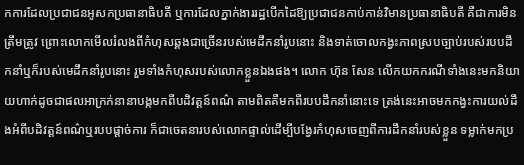កការដែលប្រជាជនអូសកប្រធានាធិបតី ឬការដែលភ្នាក់ងាររដ្ឋបើកដៃឱ្យប្រជាជនកាប់កាន់វិមានប្រធានាធិបតី គឺជាការមិនត្រឹមត្រូវ ព្រោះលោកមើលរំលងពីកំហុសឆ្គងជាច្រើនរបស់មេដឹកនាំរូបនោះ និងទាត់ចោលកង្វះភាពស្របច្បាប់របស់របបដឹកនាំឬក៏របស់មេដឹកនាំរូបនោះ រួមទាំងកំហុសរបស់លោកខ្លួនឯងផង។ លោក ហ៊ុន សែន លើកយកករណីទាំងនេះមកនិយាយហាក់ដូចជាផលអាក្រក់នានាបង្កមកពីបដិវត្តន៍ពណ៌ តាមពិតគឺមកពីរបបដឹកនាំនោះទេ ត្រង់នេះអាចមកកង្វះការយល់ដឹងអំពីបដិវត្តន៍ពណ៌ឬរបបផ្តាច់ការ ក៏ជាចេតនារបស់លោកផ្ទាល់ដើម្បីបង្វែរកំហុសចេញពីការដឹកនាំរបស់ខ្លួន ទម្លាក់មកប្រ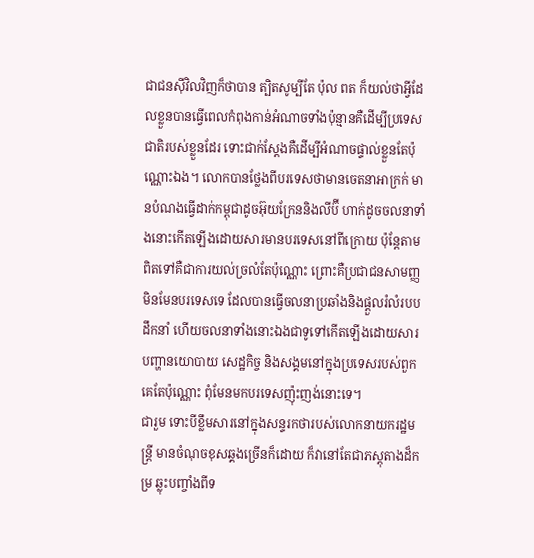ជាជនស៊ីវិលវិញក៏ថាបាន ត្បិតសូម្បីតែ ប៉ុល ពត ក៏យល់ថាអ្វីដែលខ្លួនបានធ្វើពេលកំពុងកាន់អំណាចទាំងប៉ុន្មានគឺដើម្បីប្រទេសជាតិរបស់ខ្លួនដែរ ទោះជាក់ស្តែងគឺដើម្បីអំណាចផ្ទាល់ខ្លួនតែប៉ុណ្ណោះឯង។ លោកបានថ្លែងពីបរទេសថាមានចេតនាអាក្រក់ មានបំណងធ្វើដាក់កម្ពុជាដូចអ៊ុយក្រែននិងលីប៊ី ហាក់ដូចចលនាទាំងនោះកើតឡើងដោយសារមានបរទេសនៅពីក្រោយ ប៉ុន្តែតាមពិតទៅគឺជាការយល់ច្រលំតែប៉ុណ្ណោះ ព្រោះគឺប្រជាជនសាមញ្ញមិនមែនបរទេសទេ ដែលបានធ្វើចលនាប្រឆាំងនិងផ្តួលរំលំរបបដឹកនាំ ហើយចលនាទាំងនោះឯងជាទូទៅកើតឡើងដោយសារបញ្ហានយោបាយ សេដ្ឋកិច្ច និងសង្គមនៅក្នុងប្រទេសរបស់ពួកគេតែប៉ុណ្ណោះ ពុំមែនមកបរទេសញ៉ុះញង់នោះទេ។
ជារួម ទោះបីខ្លឹមសារនៅក្នុងសន្ទរកថារបស់លោកនាយករដ្ឋមន្ត្រី មានចំណុចខុសឆ្គងច្រើនក៏ដោយ ក៏វានៅតែជាភស្តុតាងដ៏កម្រ ឆ្លុះបញ្ចាំងពីទ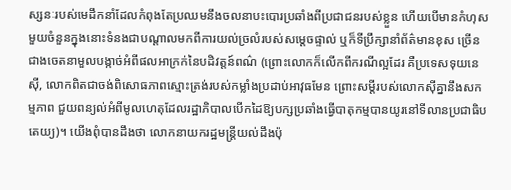ស្សនៈរបស់មេដឹកនាំដែលកំពុងតែប្រឈមនឹងចលនាបះបោរប្រឆាំងពីប្រជាជនរបស់ខ្លួន ហើយបើមានកំហុសមួយចំនួនក្នុងនោះទំនងជាបណ្តាលមកពីការយល់ច្រលំរបស់សម្តេចផ្ទាល់ ឬក៏ទីប្រឹក្សានាំព័ត៌មានខុស ច្រើនជាងចេតនាមួលបង្កាច់អំពីផលអាក្រក់នៃបដិវត្តន៍ពណ៌ (ព្រោះលោកក៏លើកពីករណីល្អដែរ គឺប្រទេសទុយនេស៊ី, លោកពិតជាចង់ពិសោធភាពស្មោះត្រង់របស់កម្លាំងប្រដាប់អាវុធមែន ព្រោះសម្តីរបស់លោកស៊ីគ្នានឹងសកម្មភាព ជួយពន្យល់អំពីមូលហេតុដែលរដ្ឋាភិបាលបើកដៃឱ្យបក្សប្រឆាំងធ្វើបាតុកម្មបានយូរនៅទីលានប្រជាធិបតេយ្យ)។ យើងពុំបានដឹងថា លោកនាយករដ្ឋមន្ត្រីយល់ដឹងប៉ុ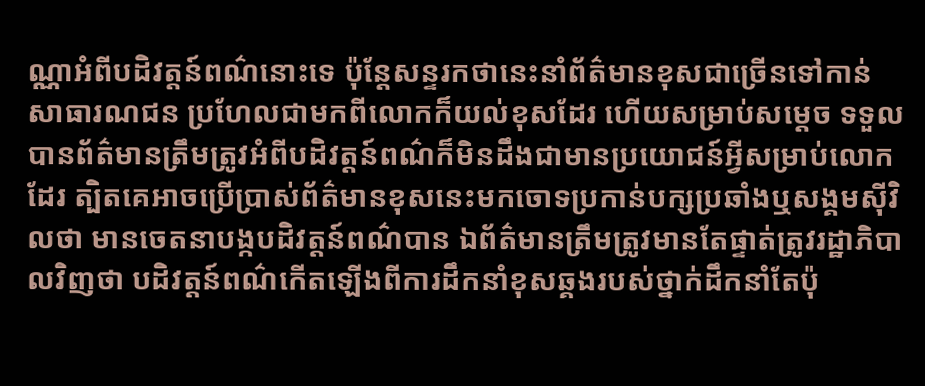ណ្ណាអំពីបដិវត្តន៍ពណ៌នោះទេ ប៉ុន្តែសន្ទរកថានេះនាំព័ត៌មានខុសជាច្រើនទៅកាន់សាធារណជន ប្រហែលជាមកពីលោកក៏យល់ខុសដែរ ហើយសម្រាប់សម្តេច ទទួលបានព័ត៌មានត្រឹមត្រូវអំពីបដិវត្តន៍ពណ៌ក៏មិនដឹងជាមានប្រយោជន៍អ្វីសម្រាប់លោកដែរ ត្បិតគេអាចប្រើប្រាស់ព័ត៌មានខុសនេះមកចោទប្រកាន់បក្សប្រឆាំងឬសង្គមស៊ីវិលថា មានចេតនាបង្កបដិវត្តន៍ពណ៌បាន ឯព័ត៌មានត្រឹមត្រូវមានតែផ្ទាត់ត្រូវរដ្ឋាភិបាលវិញថា បដិវត្តន៍ពណ៌កើតឡើងពីការដឹកនាំខុសឆ្គងរបស់ថ្នាក់ដឹកនាំតែប៉ុ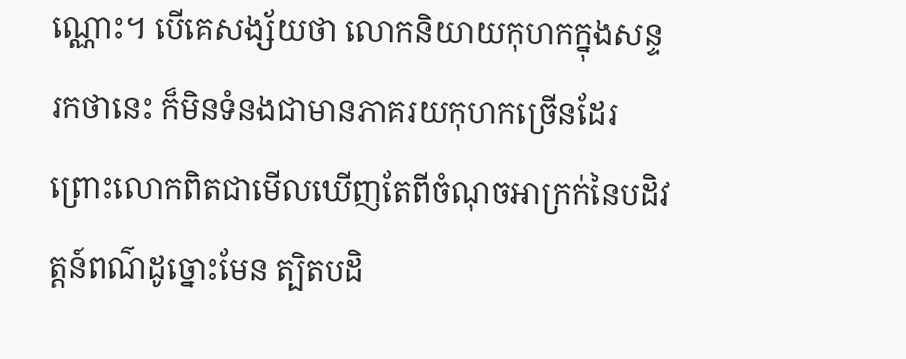ណ្ណោះ។ បើគេសង្ស័យថា លោកនិយាយកុហកក្នុងសន្ទរកថានេះ ក៏មិនទំនងជាមានភាគរយកុហកច្រើនដែរ ព្រោះលោកពិតជាមើលឃើញតែពីចំណុចអាក្រក់នៃបដិវត្តន៍ពណ៌ដូច្នោះមែន ត្បិតបដិ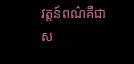វត្តន៍ពណ៌គឺជាស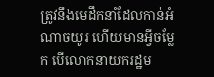ត្រូវនឹងមេដឹកនាំដែលកាន់អំណាចយូរ ហើយមានអ្វីចម្លែក បើលោកនាយករដ្ឋម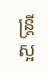ន្ត្រីស្អ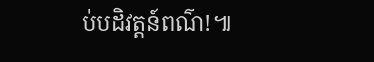ប់បដិវត្តន៍ពណ៌!៕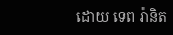ដោយ ទេព រ៉ានិត